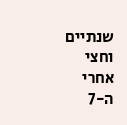שנתיים וחצי אחרי ה-7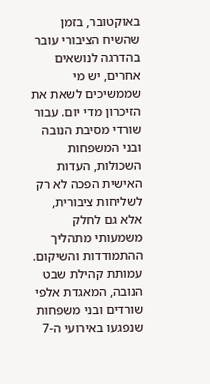באוקטובר, בזמן שהשיח הציבורי עובר בהדרגה לנושאים אחרים, יש מי שממשיכים לשאת את הזיכרון מדי יום. עבור שורדי מסיבת הנובה ובני המשפחות השכולות, העדות האישית הפכה לא רק לשליחות ציבורית, אלא גם לחלק משמעותי מתהליך ההתמודדות והשיקום.
עמותת קהילת שבט הנובה, המאגדת אלפי שורדים ובני משפחות שנפגעו באירועי ה-7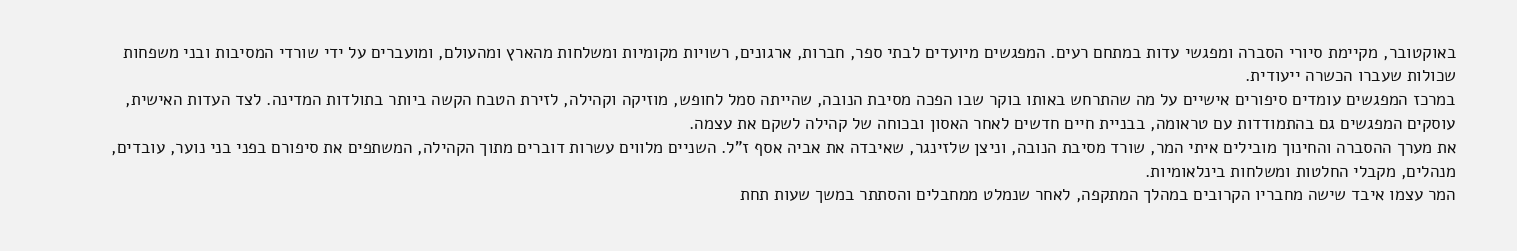באוקטובר, מקיימת סיורי הסברה ומפגשי עדות במתחם רעים. המפגשים מיועדים לבתי ספר, חברות, ארגונים, רשויות מקומיות ומשלחות מהארץ ומהעולם, ומועברים על ידי שורדי המסיבות ובני משפחות שכולות שעברו הכשרה ייעודית.
במרכז המפגשים עומדים סיפורים אישיים על מה שהתרחש באותו בוקר שבו הפכה מסיבת הנובה, שהייתה סמל לחופש, מוזיקה וקהילה, לזירת הטבח הקשה ביותר בתולדות המדינה. לצד העדות האישית, עוסקים המפגשים גם בהתמודדות עם טראומה, בבניית חיים חדשים לאחר האסון ובכוחה של קהילה לשקם את עצמה.
את מערך ההסברה והחינוך מובילים איתי המר, שורד מסיבת הנובה, וניצן שלזינגר, שאיבדה את אביה אסף ז"ל. השניים מלווים עשרות דוברים מתוך הקהילה, המשתפים את סיפורם בפני בני נוער, עובדים, מנהלים, מקבלי החלטות ומשלחות בינלאומיות.
המר עצמו איבד שישה מחבריו הקרובים במהלך המתקפה, לאחר שנמלט ממחבלים והסתתר במשך שעות תחת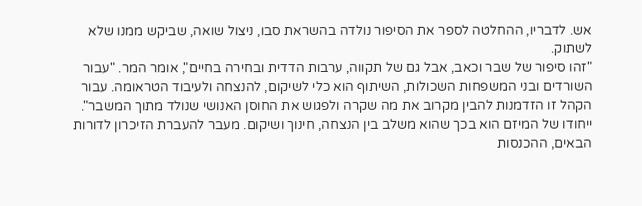אש. לדבריו, ההחלטה לספר את הסיפור נולדה בהשראת סבו, ניצול שואה, שביקש ממנו שלא לשתוק.
"זהו סיפור של שבר וכאב, אבל גם של תקווה, ערבות הדדית ובחירה בחיים", אומר המר. "עבור השורדים ובני המשפחות השכולות, השיתוף הוא כלי לשיקום, להנצחה ולעיבוד הטראומה. עבור הקהל זו הזדמנות להבין מקרוב את מה שקרה ולפגוש את החוסן האנושי שנולד מתוך המשבר".
ייחודו של המיזם הוא בכך שהוא משלב בין הנצחה, חינוך ושיקום. מעבר להעברת הזיכרון לדורות הבאים, ההכנסות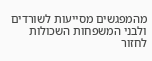מהמפגשים מסייעות לשורדים ולבני המשפחות השכולות לחזור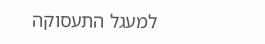למעגל התעסוקה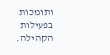ותומכות בפעילות הקהילה.